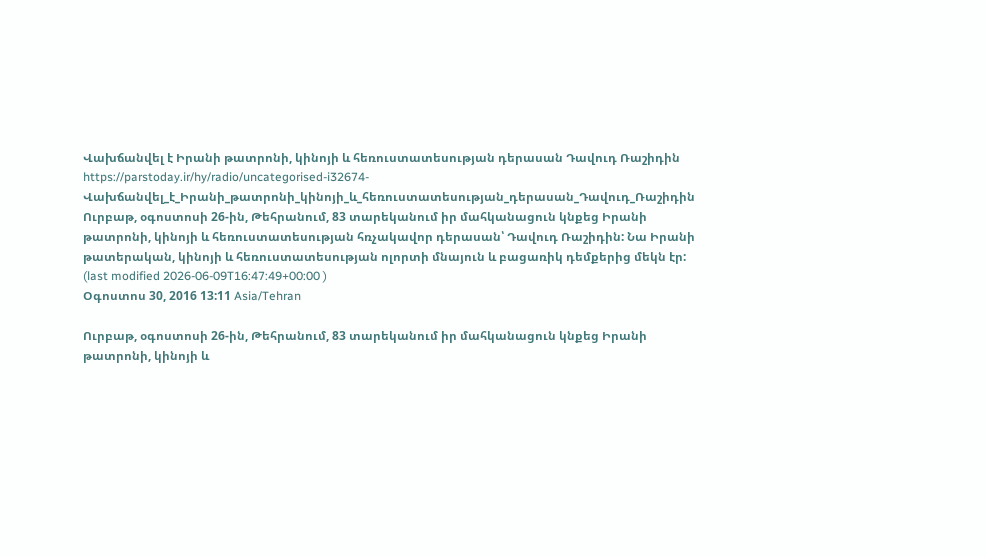Վախճանվել է Իրանի թատրոնի, կինոյի և հեռուստատեսության դերասան Դավուդ Ռաշիդին
https://parstoday.ir/hy/radio/uncategorised-i32674-Վախճանվել_է_Իրանի_թատրոնի_կինոյի_և_հեռուստատեսության_դերասան_Դավուդ_Ռաշիդին
Ուրբաթ, օգոստոսի 26-ին, Թեհրանում, 83 տարեկանում իր մահկանացուն կնքեց Իրանի թատրոնի, կինոյի և հեռուստատեսության հռչակավոր դերասան՝ Դավուդ Ռաշիդին: Նա Իրանի թատերական, կինոյի և հեռուստատեսության ոլորտի մնայուն և բացառիկ դեմքերից մեկն էր:
(last modified 2026-06-09T16:47:49+00:00 )
Օգոստոս 30, 2016 13:11 Asia/Tehran

Ուրբաթ, օգոստոսի 26-ին, Թեհրանում, 83 տարեկանում իր մահկանացուն կնքեց Իրանի թատրոնի, կինոյի և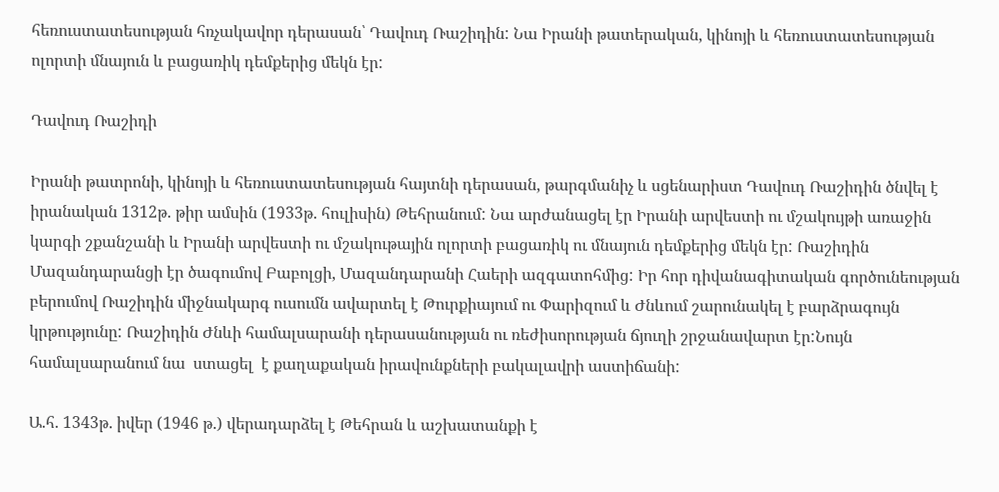հեռուստատեսության հռչակավոր դերասան՝ Դավուդ Ռաշիդին: Նա Իրանի թատերական, կինոյի և հեռուստատեսության ոլորտի մնայուն և բացառիկ դեմքերից մեկն էր:

Դավուդ Ռաշիդի

Իրանի թատրոնի, կինոյի և հեռուստատեսության հայտնի դերասան, թարգմանիչ և սցենարիստ Դավուդ Ռաշիդին ծնվել է իրանական 1312թ. թիր ամսին (1933թ. հուլիսին) Թեհրանում: Նա արժանացել էր Իրանի արվեստի ու մշակույթի առաջին կարգի շքանշանի և Իրանի արվեստի ու մշակութային ոլորտի բացառիկ ու մնայուն դեմքերից մեկն էր: Ռաշիդին Մազանդարանցի էր ծագումով Բաբոլցի, Մազանդարանի Հաերի ազգատոհմից: Իր հոր դիվանագիտական գործունեության բերումով Ռաշիդին միջնակարգ ուսումն ավարտել է Թուրքիայում ու Փարիզում և Ժնևում շարունակել է բարձրագույն կրթությունը: Ռաշիդին Ժնևի համալսարանի դերասանության ու ռեժիսորության ճյուղի շրջանավարտ էր:Նույն համալսարանում նա  ստացել  է քաղաքական իրավունքների բակալավրի աստիճանի:

Ա.հ. 1343թ. իվեր (1946 թ.) վերադարձել է Թեհրան և աշխատանքի է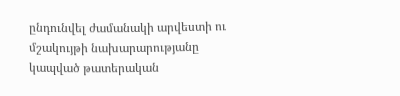ընդունվել ժամանակի արվեստի ու մշակույթի նախարարությանը կապված թատերական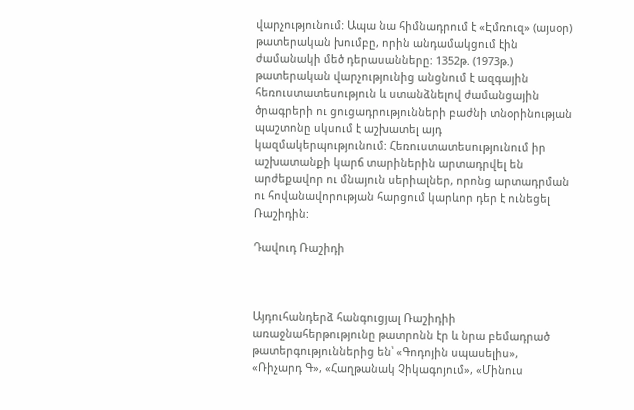վարչությունում: Ապա նա հիմնադրում է «Էմռուզ» (այսօր) թատերական խումբը, որին անդամակցում էին ժամանակի մեծ դերասանները: 1352թ. (1973թ.) թատերական վարչությունից անցնում է ազգային հեռուստատեսություն և ստանձնելով ժամանցային ծրագրերի ու ցուցադրությունների բաժնի տնօրինության պաշտոնը սկսում է աշխատել այդ կազմակերպությունում: Հեռուստատեսությունում իր աշխատանքի կարճ տարիներին արտադրվել են արժեքավոր ու մնայուն սերիալներ, որոնց արտադրման ու հովանավորության հարցում կարևոր դեր է ունեցել Ռաշիդին:

Դավուդ Ռաշիդի



Այդուհանդերձ հանգուցյալ Ռաշիդիի առաջնահերթությունը թատրոնն էր և նրա բեմադրած թատերգություններից են՝ «Գոդոյին սպասելիս», «Ռիչարդ Գ», «Հաղթանակ Չիկագոյում», «Մինուս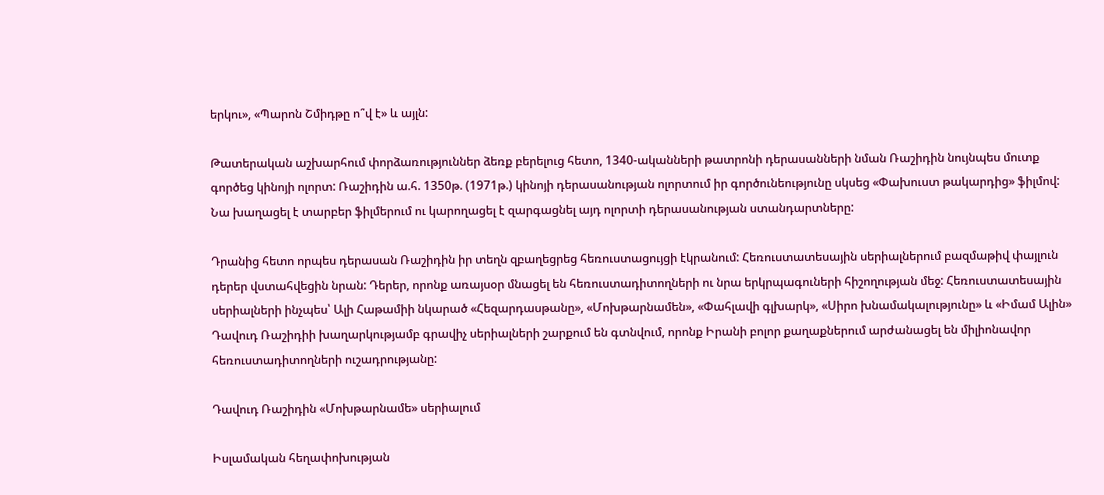երկու», «Պարոն Շմիդթը ո՞վ է» և այլն:

Թատերական աշխարհում փորձառություններ ձեռք բերելուց հետո, 1340-ականների թատրոնի դերասանների նման Ռաշիդին նույնպես մուտք գործեց կինոյի ոլորտ: Ռաշիդին ա.հ. 1350թ. (1971թ.) կինոյի դերասանության ոլորտում իր գործունեությունը սկսեց «Փախուստ թակարդից» ֆիլմով: Նա խաղացել է տարբեր ֆիլմերում ու կարողացել է զարգացնել այդ ոլորտի դերասանության ստանդարտները:

Դրանից հետո որպես դերասան Ռաշիդին իր տեղն զբաղեցրեց հեռուստացույցի էկրանում: Հեռուստատեսային սերիալներում բազմաթիվ փայլուն դերեր վստահվեցին նրան: Դերեր, որոնք առայսօր մնացել են հեռուստադիտողների ու նրա երկրպագուների հիշողության մեջ: Հեռուստատեսային սերիալների ինչպես՝ Ալի Հաթամիի նկարած «Հեզարդասթանը», «Մոխթարնամեն», «Փահլավի գլխարկ», «Սիրո խնամակալությունը» և «Իմամ Ալին» Դավուդ Ռաշիդիի խաղարկությամբ գրավիչ սերիալների շարքում են գտնվում, որոնք Իրանի բոլոր քաղաքներում արժանացել են միլիոնավոր հեռուստադիտողների ուշադրությանը:

Դավուդ Ռաշիդին «Մոխթարնամե» սերիալում

Իսլամական հեղափոխության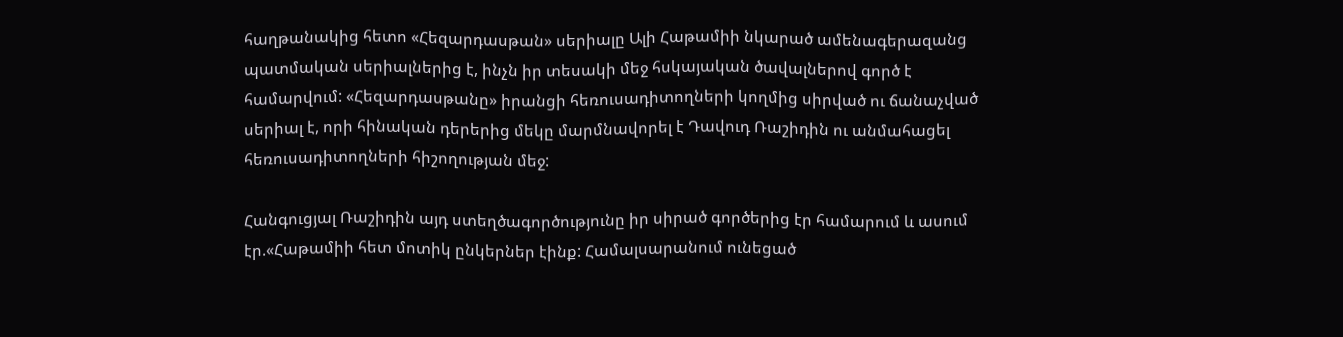հաղթանակից հետո «Հեզարդասթան» սերիալը Ալի Հաթամիի նկարած ամենագերազանց պատմական սերիալներից է, ինչն իր տեսակի մեջ հսկայական ծավալներով գործ է համարվում: «Հեզարդասթանը» իրանցի հեռուսադիտողների կողմից սիրված ու ճանաչված սերիալ է, որի հինական դերերից մեկը մարմնավորել է Դավուդ Ռաշիդին ու անմահացել հեռուսադիտողների հիշողության մեջ:

Հանգուցյալ Ռաշիդին այդ ստեղծագործությունը իր սիրած գործերից էր համարում և ասում էր.«Հաթամիի հետ մոտիկ ընկերներ էինք: Համալսարանում ունեցած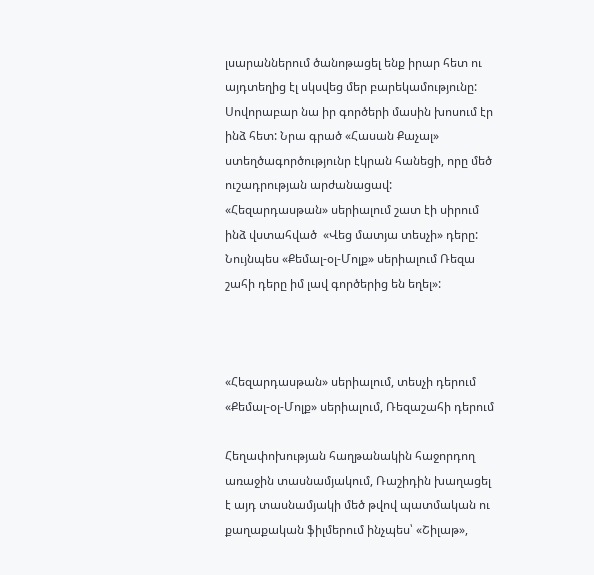լսարաններում ծանոթացել ենք իրար հետ ու այդտեղից էլ սկսվեց մեր բարեկամությունը: Սովորաբար նա իր գործերի մասին խոսում էր ինձ հետ: Նրա գրած «Հասան Քաչալ» ստեղծագործությունր էկրան հանեցի, որը մեծ ուշադրության արժանացավ: «Հեզարդասթան» սերիալում շատ էի սիրում ինձ վստահված  «Վեց մատյա տեսչի» դերը: Նույնպես «Քեմալ-օլ-Մոլք» սերիալում Ռեզա շահի դերը իմ լավ գործերից են եղել»:



«Հեզարդասթան» սերիալում, տեսչի դերում
«Քեմալ-օլ-Մոլք» սերիալում, Ռեզաշահի դերում

Հեղափոխության հաղթանակին հաջորդող առաջին տասնամյակում, Ռաշիդին խաղացել է այդ տասնամյակի մեծ թվով պատմական ու քաղաքական ֆիլմերում ինչպես՝ «Շիլաթ»,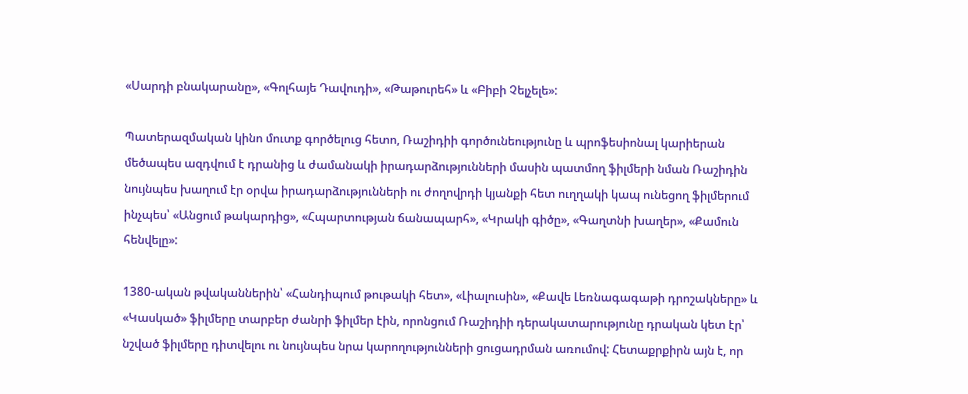«Սարդի բնակարանը», «Գոլհայե Դավուդի», «Թաթուրեհ» և «Բիբի Չելչելե»:

Պատերազմական կինո մուտք գործելուց հետո, Ռաշիդիի գործունեությունը և պրոֆեսիոնալ կարիերան մեծապես ազդվում է դրանից և ժամանակի իրադարձությունների մասին պատմող ֆիլմերի նման Ռաշիդին նույնպես խաղում էր օրվա իրադարձությունների ու ժողովրդի կյանքի հետ ուղղակի կապ ունեցող ֆիլմերում ինչպես՝ «Անցում թակարդից», «Հպարտության ճանապարհ», «Կրակի գիծը», «Գաղտնի խաղեր», «Քամուն հենվելը»:

1380-ական թվականներին՝ «Հանդիպում թութակի հետ», «Լիալուսին», «Քավե Լեռնագագաթի դրոշակները» և «Կասկած» ֆիլմերը տարբեր ժանրի ֆիլմեր էին, որոնցում Ռաշիդիի դերակատարությունը դրական կետ էր՝ նշված ֆիլմերը դիտվելու ու նույնպես նրա կարողությունների ցուցադրման առումով: Հետաքրքիրն այն է, որ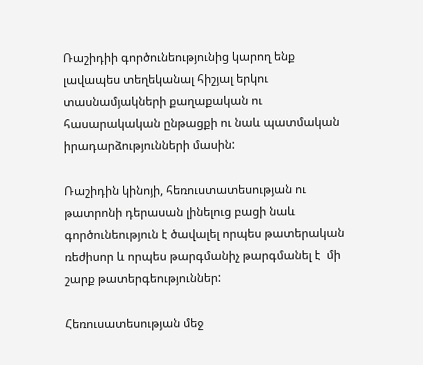Ռաշիդիի գործունեությունից կարող ենք լավապես տեղեկանալ հիշյալ երկու տասնամյակների քաղաքական ու հասարակական ընթացքի ու նաև պատմական իրադարձությունների մասին:

Ռաշիդին կինոյի, հեռուստատեսության ու թատրոնի դերասան լինելուց բացի նաև գործունեություն է ծավալել որպես թատերական ռեժիսոր և որպես թարգմանիչ թարգմանել է  մի շարք թատերգեություններ:

Հեռուսատեսության մեջ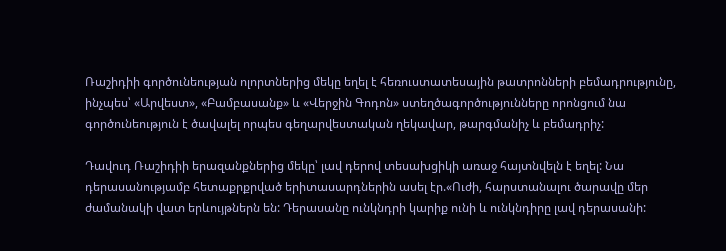Ռաշիդիի գործունեության ոլորտներից մեկը եղել է հեռուստատեսային թատրոնների բեմադրությունը, ինչպես՝ «Արվեստ», «Բամբասանք» և «Վերջին Գոդոն» ստեղծագործությունները որոնցում նա գործունեություն է ծավալել որպես գեղարվեստական ղեկավար, թարգմանիչ և բեմադրիչ:

Դավուդ Ռաշիդիի երազանքներից մեկը՝ լավ դերով տեսախցիկի առաջ հայտնվելն է եղել: Նա դերասանությամբ հետաքրքրված երիտասարդներին ասել էր.«Ուժի, հարստանալու ծարավը մեր ժամանակի վատ երևույթներն են: Դերասանը ունկնդրի կարիք ունի և ունկնդիրը լավ դերասանի: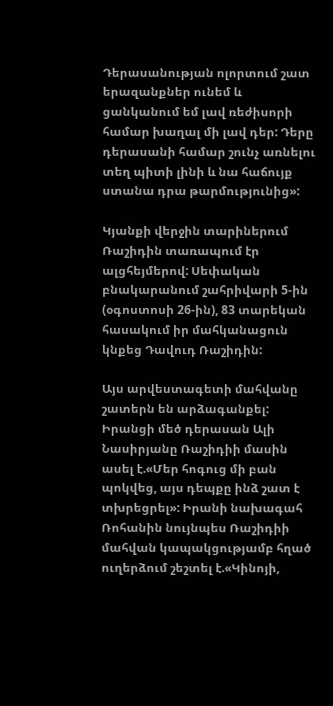Դերասանության ոլորտում շատ երազանքներ ունեմ և ցանկանում եմ լավ ռեժիսորի համար խաղալ մի լավ դեր: Դերը դերասանի համար շունչ առնելու տեղ պիտի լինի և նա հաճույք ստանա դրա թարմությունից»:

Կյանքի վերջին տարիներում Ռաշիդին տառապում էր ալցհեյմերով: Սեփական բնակարանում շահրիվարի 5-ին (օգոստոսի 26-ին), 83 տարեկան հասակում իր մահկանացուն կնքեց Դավուդ Ռաշիդին:

Այս արվեստագետի մահվանը շատերն են արձագանքել: Իրանցի մեծ դերասան Ալի Նասիրյանը Ռաշիդիի մասին ասել է.«Մեր հոգուց մի բան պոկվեց, այս դեպքը ինձ շատ է տխրեցրել»: Իրանի նախագահ Ռոհանին նույնպես Ռաշիդիի մահվան կապակցությամբ հղած ուղերձում շեշտել է.«Կինոյի,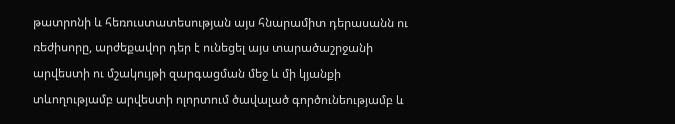թատրոնի և հեռուստատեսության այս հնարամիտ դերասանն ու ռեժիսորը, արժեքավոր դեր է ունեցել այս տարածաշրջանի արվեստի ու մշակույթի զարգացման մեջ և մի կյանքի տևողությամբ արվեստի ոլորտում ծավալած գործունեությամբ և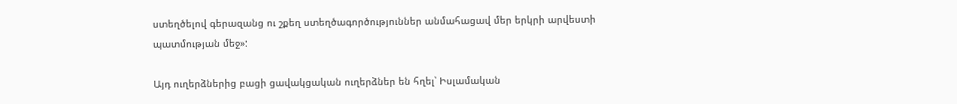ստեղծելով գերազանց ու շքեղ ստեղծագործություններ անմահացավ մեր երկրի արվեստի պատմության մեջ»:

Այդ ուղերձներից բացի ցավակցական ուղերձներ են հղել՝ Իսլամական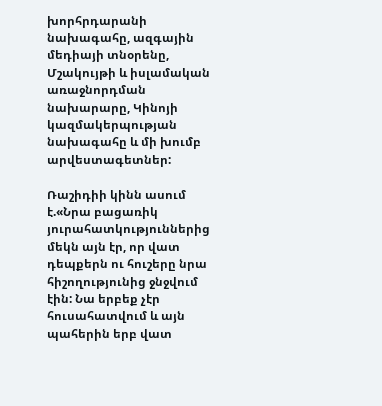խորհրդարանի նախագահը, ազգային մեդիայի տնօրենը, Մշակույթի և իսլամական առաջնորդման նախարարը, Կինոյի կազմակերպության նախագահը և մի խումբ արվեստագետներ:

Ռաշիդիի կինն ասում է.«Նրա բացառիկ յուրահատկություններից մեկն այն էր, որ վատ դեպքերն ու հուշերը նրա հիշողությունից ջնջվում էին: Նա երբեք չէր հուսահատվում և այն պահերին երբ վատ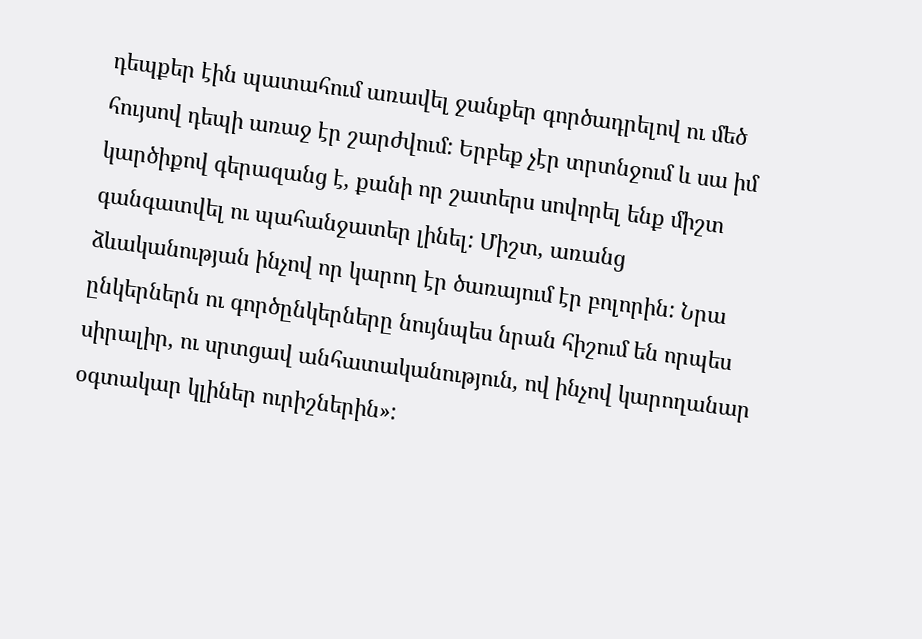դեպքեր էին պատահում առավել ջանքեր գործադրելով ու մեծ հույսով դեպի առաջ էր շարժվում: Երբեք չէր տրտնջում և սա իմ կարծիքով գերազանց է, քանի որ շատերս սովորել ենք միշտ գանգատվել ու պահանջատեր լինել: Միշտ, առանց ձևականության ինչով որ կարող էր ծառայում էր բոլորին: Նրա ընկերներն ու գործընկերները նույնպես նրան հիշում են որպես սիրալիր, ու սրտցավ անհատականություն, ով ինչով կարողանար օգտակար կլիներ ուրիշներին»: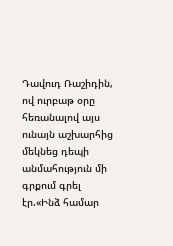Դավուդ Ռաշիդին, ով ուրբաթ օրը հեռանալով այս ունայն աշխարհից մեկնեց դեպի անմահություն մի գրքում գրել էր.«Ինձ համար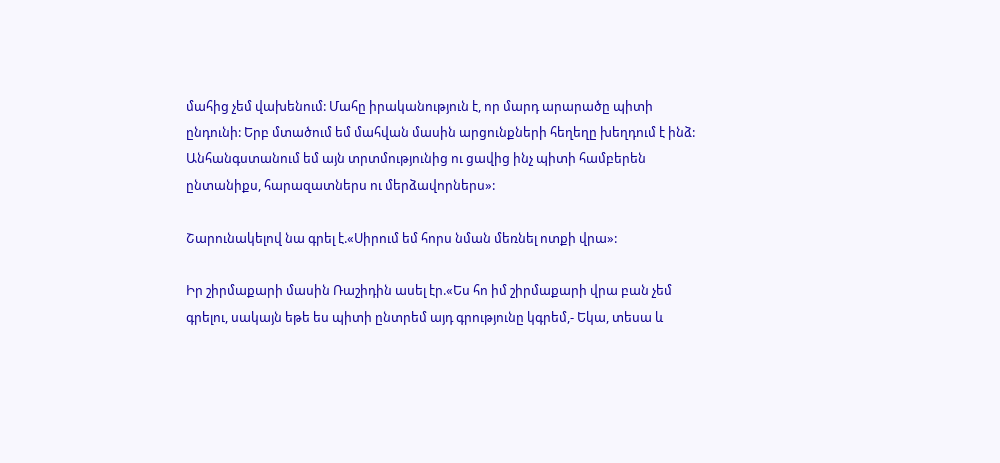մահից չեմ վախենում: Մահը իրականություն է, որ մարդ արարածը պիտի ընդունի: Երբ մտածում եմ մահվան մասին արցունքների հեղեղը խեղդում է ինձ: Անհանգստանում եմ այն տրտմությունից ու ցավից ինչ պիտի համբերեն ընտանիքս, հարազատներս ու մերձավորներս»:

Շարունակելով նա գրել է.«Սիրում եմ հորս նման մեռնել ոտքի վրա»:

Իր շիրմաքարի մասին Ռաշիդին ասել էր.«Ես հո իմ շիրմաքարի վրա բան չեմ գրելու, սակայն եթե ես պիտի ընտրեմ այդ գրությունը կգրեմ,- Եկա, տեսա և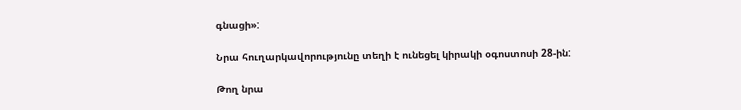գնացի»:

Նրա հուղարկավորությունը տեղի է ունեցել կիրակի օգոստոսի 28-ին:

Թող նրա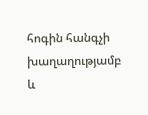հոգին հանգչի խաղաղությամբ և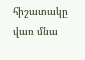հիշատակը վառ մնա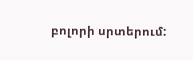բոլորի սրտերում: